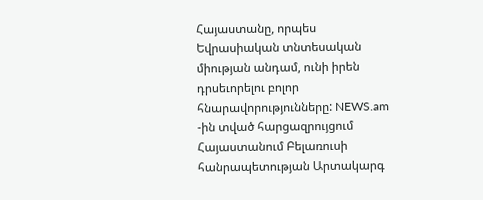Հայաստանը, որպես Եվրասիական տնտեսական միության անդամ, ունի իրեն դրսեւորելու բոլոր հնարավորությունները: NEWS.am -ին տված հարցազրույցում Հայաստանում Բելառուսի հանրապետության Արտակարգ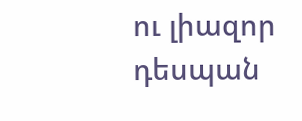ու լիազոր դեսպան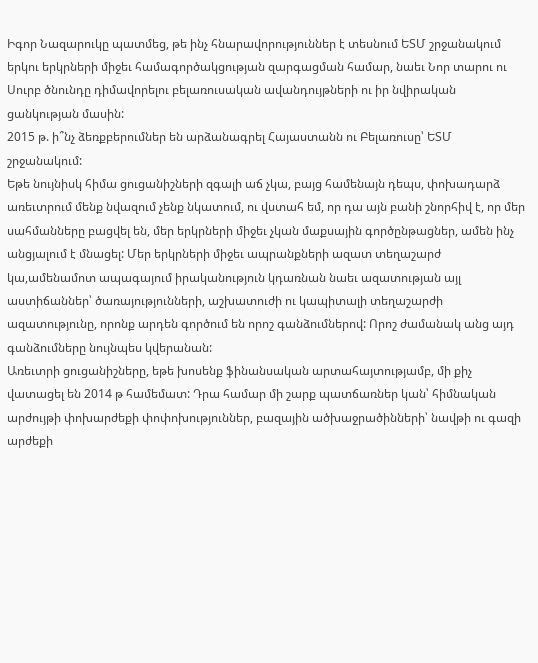Իգոր Նազարուկը պատմեց, թե ինչ հնարավորություններ է տեսնում ԵՏՄ շրջանակում երկու երկրների միջեւ համագործակցության զարգացման համար, նաեւ Նոր տարու ու Սուրբ ծնունդը դիմավորելու բելառուսական ավանդույթների ու իր նվիրական ցանկության մասին:
2015 թ. ի՞նչ ձեռքբերումներ են արձանագրել Հայաստանն ու Բելառուսը՝ ԵՏՄ շրջանակում:
Եթե նույնիսկ հիմա ցուցանիշների զգալի աճ չկա, բայց համենայն դեպս, փոխադարձ առեւտրում մենք նվազում չենք նկատում, ու վստահ եմ, որ դա այն բանի շնորհիվ է, որ մեր սահմանները բացվել են, մեր երկրների միջեւ չկան մաքսային գործընթացներ, ամեն ինչ անցյալում է մնացել: Մեր երկրների միջեւ ապրանքների ազատ տեղաշարժ կա,ամենամոտ ապագայում իրականություն կդառնան նաեւ ազատության այլ աստիճաններ՝ ծառայությունների, աշխատուժի ու կապիտալի տեղաշարժի ազատությունը, որոնք արդեն գործում են որոշ գանձումներով: Որոշ ժամանակ անց այդ գանձումները նույնպես կվերանան:
Առեւտրի ցուցանիշները, եթե խոսենք ֆինանսական արտահայտությամբ, մի քիչ վատացել են 2014 թ համեմատ: Դրա համար մի շարք պատճառներ կան՝ հիմնական արժույթի փոխարժեքի փոփոխություններ, բազային ածխաջրածինների՝ նավթի ու գազի արժեքի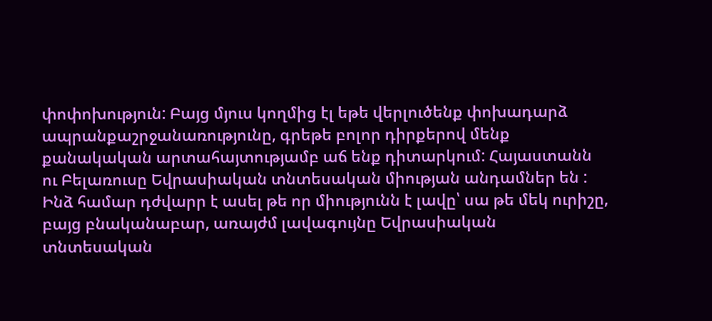փոփոխություն: Բայց մյուս կողմից էլ եթե վերլուծենք փոխադարձ ապրանքաշրջանառությունը, գրեթե բոլոր դիրքերով մենք քանակական արտահայտությամբ աճ ենք դիտարկում: Հայաստանն ու Բելառուսը Եվրասիական տնտեսական միության անդամներ են : Ինձ համար դժվարր է ասել թե որ միությունն է լավը՝ սա թե մեկ ուրիշը, բայց բնականաբար, առայժմ լավագույնը Եվրասիական տնտեսական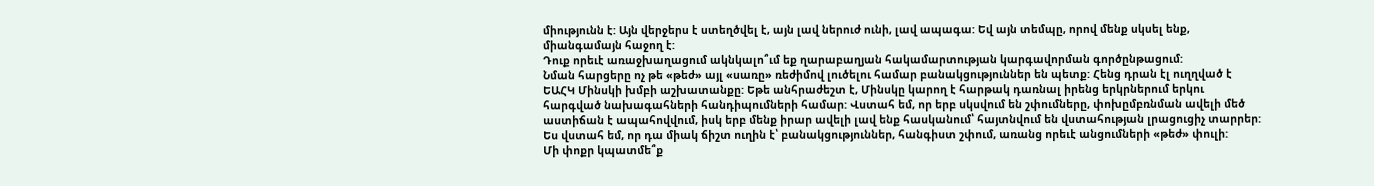միությունն է: Այն վերջերս է ստեղծվել է, այն լավ ներուժ ունի, լավ ապագա: Եվ այն տեմպը, որով մենք սկսել ենք, միանգամայն հաջող է:
Դուք որեւէ առաջխաղացում ակնկալո՞ւմ եք ղարաբաղյան հակամարտության կարգավորման գործընթացում:
Նման հարցերը ոչ թե «թեժ» այլ «սառը» ռեժիմով լուծելու համար բանակցություններ են պետք: Հենց դրան էլ ուղղված է ԵԱՀԿ Մինսկի խմբի աշխատանքը: Եթե անհրաժեշտ է, Մինսկը կարող է հարթակ դառնալ իրենց երկրներում երկու հարգված նախագահների հանդիպումների համար: Վստահ եմ, որ երբ սկսվում են շփումները, փոխըմբռնման ավելի մեծ աստիճան է ապահովվում, իսկ երբ մենք իրար ավելի լավ ենք հասկանում՝ հայտնվում են վստահության լրացուցիչ տարրեր: Ես վստահ եմ, որ դա միակ ճիշտ ուղին է՝ բանակցություններ, հանգիստ շփում, առանց որեւէ անցումների «թեժ» փուլի:
Մի փոքր կպատմե՞ք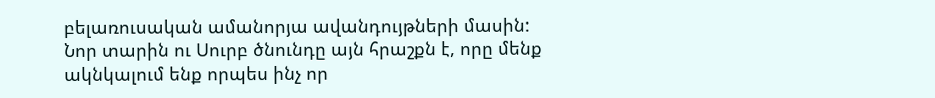բելառուսական ամանորյա ավանդույթների մասին:
Նոր տարին ու Սուրբ ծնունդը այն հրաշքն է, որը մենք ակնկալում ենք որպես ինչ որ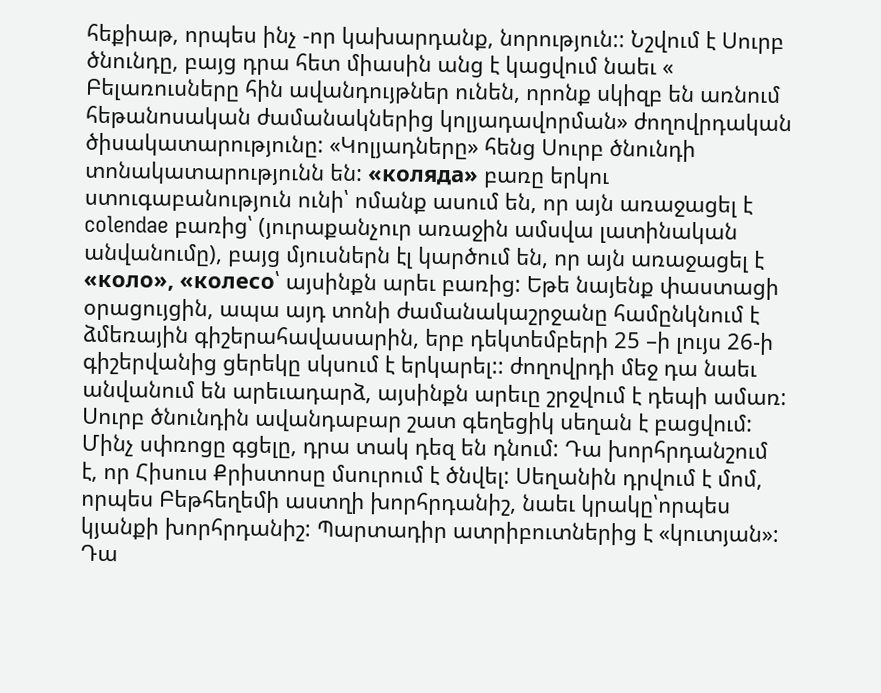հեքիաթ, որպես ինչ -որ կախարդանք, նորություն:: Նշվում է Սուրբ ծնունդը, բայց դրա հետ միասին անց է կացվում նաեւ « Բելառուսները հին ավանդույթներ ունեն, որոնք սկիզբ են առնում հեթանոսական ժամանակներից կոլյադավորման» ժողովրդական ծիսակատարությունը: «Կոլյադները» հենց Սուրբ ծնունդի տոնակատարությունն են: «коляда» բառը երկու ստուգաբանություն ունի՝ ոմանք ասում են, որ այն առաջացել է colendae բառից՝ (յուրաքանչուր առաջին ամսվա լատինական անվանումը), բայց մյուսներն էլ կարծում են, որ այն առաջացել է «коло», «колесо՝ այսինքն արեւ բառից: Եթե նայենք փաստացի օրացույցին, ապա այդ տոնի ժամանակաշրջանը համընկնում է ձմեռային գիշերահավասարին, երբ դեկտեմբերի 25 –ի լույս 26-ի գիշերվանից ցերեկը սկսում է երկարել:: ժողովրդի մեջ դա նաեւ անվանում են արեւադարձ, այսինքն արեւը շրջվում է դեպի ամառ:
Սուրբ ծնունդին ավանդաբար շատ գեղեցիկ սեղան է բացվում: Մինչ սփռոցը գցելը, դրա տակ դեզ են դնում: Դա խորհրդանշում է, որ Հիսուս Քրիստոսը մսուրում է ծնվել: Սեղանին դրվում է մոմ, որպես Բեթհեղեմի աստղի խորհրդանիշ, նաեւ կրակը՝որպես կյանքի խորհրդանիշ: Պարտադիր ատրիբուտներից է «կուտյան»: Դա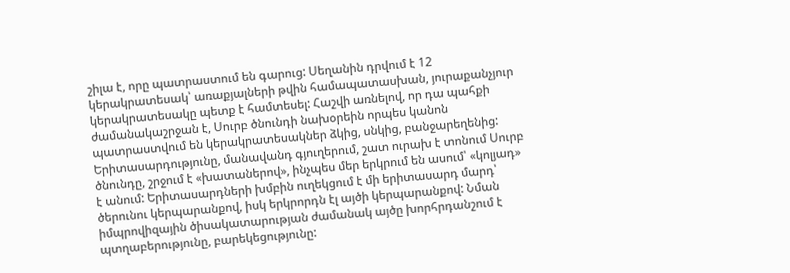շիլա է, որը պատրաստում են գարուց: Սեղանին դրվում է 12 կերակրատեսակ՝ առաքյալների թվին համապատասխան, յուրաքանչյուր կերակրատեսակը պետք է համտեսել: Հաշվի առնելով, որ դա պահքի ժամանակաշրջան է, Սուրբ ծնունդի նախօրեին որպես կանոն պատրաստվում են կերակրատեսակներ ձկից, սնկից, բանջարեղենից: Երիտասարդությունը, մանավանդ գյուղերում, շատ ուրախ է տոնում Սուրբ ծնունդը, շրջում է «խատաներով», ինչպես մեր երկրում են ասում՝ «կոլյադ» է անում: Երիտասարդների խմբին ուղեկցում է մի երիտասարդ մարդ՝ ծերունու կերպարանքով, իսկ երկրորդն էլ այծի կերպարանքով: Նման իմպրովիզային ծիսակատարության ժամանակ այծը խորհրդանշում է պտղաբերությունը, բարեկեցությունը: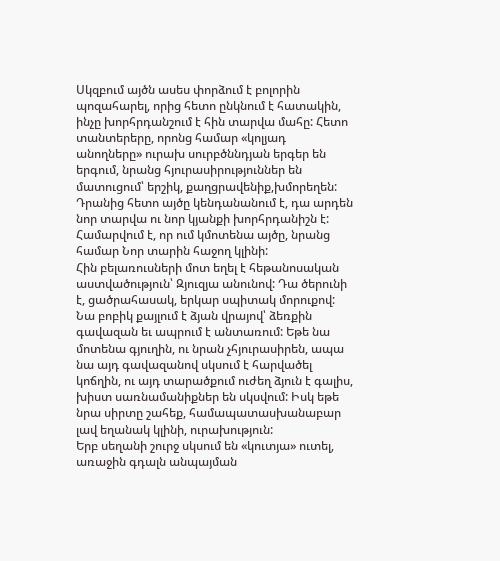Սկզբում այծն ասես փորձում է բոլորին պոզահարել, որից հետո ընկնում է հատակին, ինչը խորհրդանշում է հին տարվա մահը: Հետո տանտերերը, որոնց համար «կոլյադ անողները» ուրախ սուրբծննդյան երգեր են երգում, նրանց հյուրասիրություններ են մատուցում՝ երշիկ, քաղցրավենիք,խմորեղեն: Դրանից հետո այծը կենդանանում է, դա արդեն նոր տարվա ու նոր կյանքի խորհրդանիշն է: Համարվում է, որ ում կմոտենա այծը, նրանց համար Նոր տարին հաջող կլինի:
Հին բելառուսների մոտ եղել է հեթանոսական աստվածություն՝ Զյուզյա անունով: Դա ծերունի է, ցածրահասակ, երկար սպիտակ մորուքով: Նա բոբիկ քայլում է ձյան վրայով՝ ձեռքին գավազան եւ ապրում է անտառում: Եթե նա մոտենա գյուղին, ու նրան չհյուրասիրեն, ապա նա այդ գավազանով սկսում է հարվածել կոճղին, ու այդ տարածքում ուժեղ ձյուն է գալիս, խիստ սառնամանիքներ են սկսվում: Իսկ եթե նրա սիրտը շահեք, համապատասխանաբար լավ եղանակ կլինի, ուրախություն:
Երբ սեղանի շուրջ սկսում են «կուտյա» ուտել, առաջին գդալն անպայման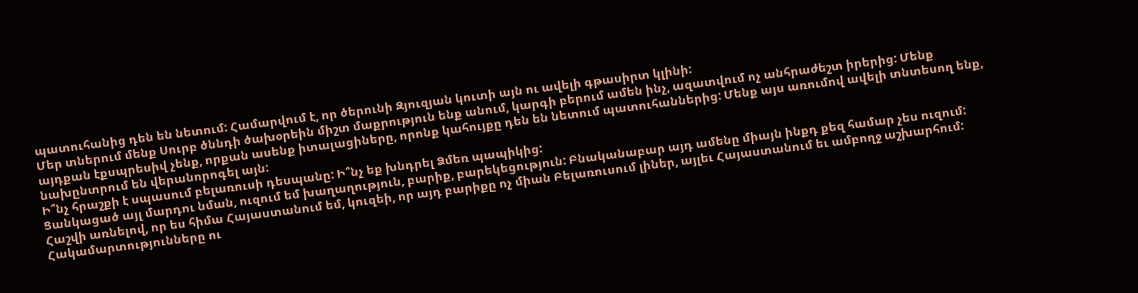պատուհանից դեն են նետում: Համարվում է, որ ծերունի Զյուզյան կուտի այն ու ավելի գթասիրտ կլինի:
Մեր տներում մենք Սուրբ ծննդի ծախօրեին միշտ մաքրություն ենք անում, կարգի բերում ամեն ինչ, ազատվում ոչ անհրաժեշտ իրերից: Մենք այդքան էքսպրեսիվ չենք, որքան ասենք իտալացիները, որոնք կահույքը դեն են նետում պատուհաններից: Մենք այս առումով ավելի տնտեսող ենք, նախընտրում են վերանորոգել այն:
Ի՞նչ հրաշքի է սպասում բելառուսի դեսպանը: Ի՞նչ եք խնդրել Ձմեռ պապիկից:
Ցանկացած այլ մարդու նման, ուզում եմ խաղաղություն, բարիք, բարեկեցություն: Բնականաբար այդ ամենը միայն ինքդ քեզ համար չես ուզում: Հաշվի առնելով, որ ես հիմա Հայաստանում եմ, կուզեի, որ այդ բարիքը ոչ միան Բելառուսում լիներ, այլեւ Հայաստանում եւ ամբողջ աշխարհում: Հակամարտությունները ու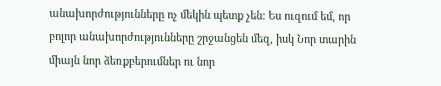անախորժությունները ոչ մեկին պետք չեն: Ես ուզում եմ, որ բոլոր անախորժությունները շրջանցեն մեզ, իսկ Նոր տարին միայն նոր ձեռքբերումներ ու նոր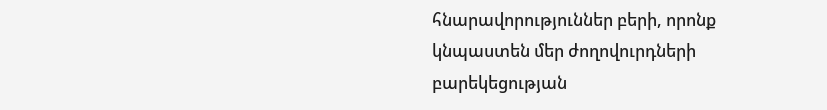հնարավորություններ բերի, որոնք կնպաստեն մեր ժողովուրդների բարեկեցության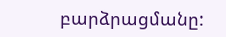բարձրացմանը: